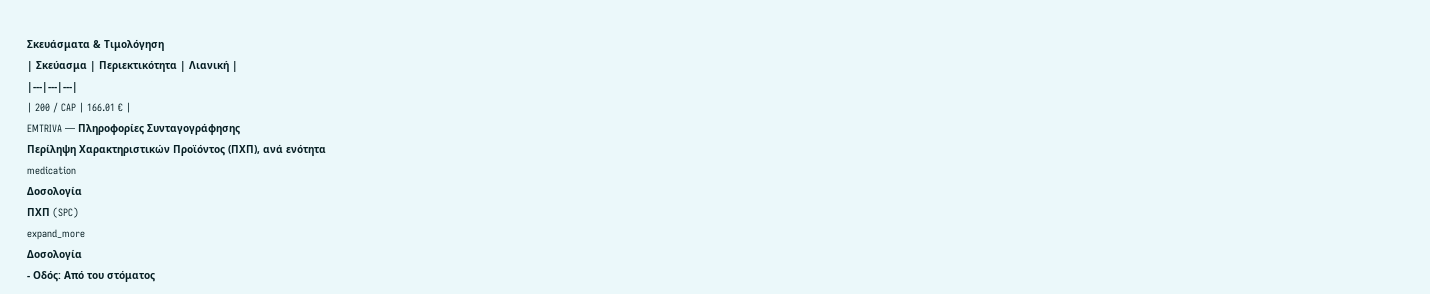Σκευάσματα & Τιμολόγηση
| Σκεύασμα | Περιεκτικότητα | Λιανική |
|---|---|---|
| 200 / CAP | 166.01 € |
EMTRIVA — Πληροφορίες Συνταγογράφησης
Περίληψη Χαρακτηριστικών Προϊόντος (ΠΧΠ), ανά ενότητα
medication
Δοσολογία
ΠΧΠ (SPC)
expand_more
Δοσολογία
- Οδός: Από του στόματος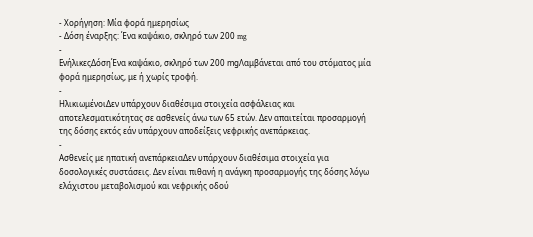- Χορήγηση: Μία φορά ημερησίως
- Δόση έναρξης: Ένα καψάκιο, σκληρό των 200 mg
-
ΕνήλικεςΔόσηΈνα καψάκιο, σκληρό των 200 mgΛαμβάνεται από του στόματος μία φορά ημερησίως, με ή χωρίς τροφή.
-
ΗλικιωμένοιΔεν υπάρχουν διαθέσιμα στοιχεία ασφάλειας και αποτελεσματικότητας σε ασθενείς άνω των 65 ετών. Δεν απαιτείται προσαρμογή της δόσης εκτός εάν υπάρχουν αποδείξεις νεφρικής ανεπάρκειας.
-
Ασθενείς με ηπατική ανεπάρκειαΔεν υπάρχουν διαθέσιμα στοιχεία για δοσολογικές συστάσεις. Δεν είναι πιθανή η ανάγκη προσαρμογής της δόσης λόγω ελάχιστου μεταβολισμού και νεφρικής οδού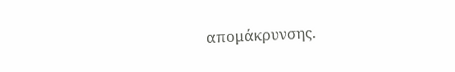απομάκρυνσης.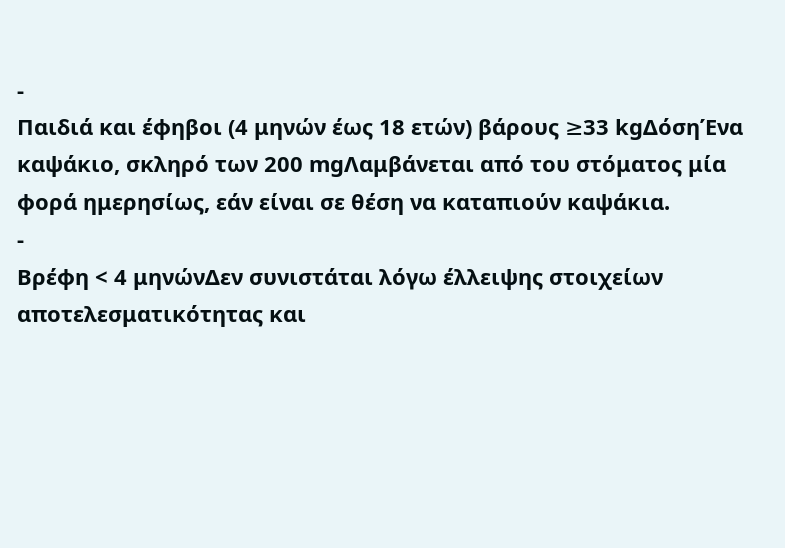-
Παιδιά και έφηβοι (4 μηνών έως 18 ετών) βάρους ≥33 kgΔόσηΈνα καψάκιο, σκληρό των 200 mgΛαμβάνεται από του στόματος μία φορά ημερησίως, εάν είναι σε θέση να καταπιούν καψάκια.
-
Βρέφη < 4 μηνώνΔεν συνιστάται λόγω έλλειψης στοιχείων αποτελεσματικότητας και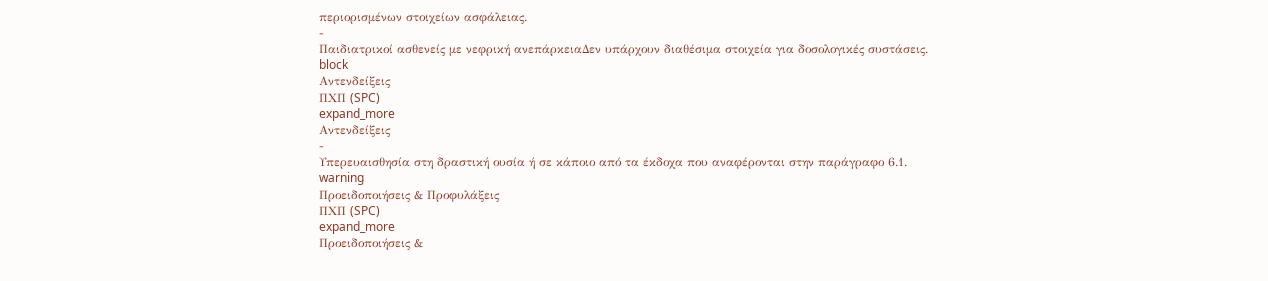περιορισμένων στοιχείων ασφάλειας.
-
Παιδιατρικοί ασθενείς με νεφρική ανεπάρκειαΔεν υπάρχουν διαθέσιμα στοιχεία για δοσολογικές συστάσεις.
block
Αντενδείξεις
ΠΧΠ (SPC)
expand_more
Αντενδείξεις
-
Υπερευαισθησία στη δραστική ουσία ή σε κάποιο από τα έκδοχα που αναφέρονται στην παράγραφο 6.1.
warning
Προειδοποιήσεις & Προφυλάξεις
ΠΧΠ (SPC)
expand_more
Προειδοποιήσεις &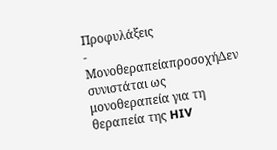Προφυλάξεις
-
ΜονοθεραπείαπροσοχήΔεν συνιστάται ως μονοθεραπεία για τη θεραπεία της HIV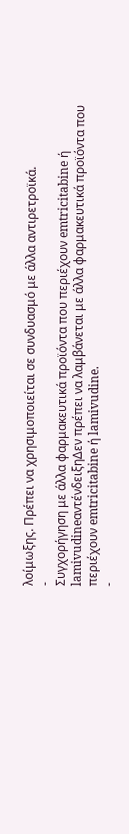λοίμωξης. Πρέπει να χρησιμοποιείται σε συνδυασμό με άλλα αντιρετροϊκά.
-
Συγχορήγηση με άλλα φαρμακευτικά προϊόντα που περιέχουν emtricitabine ή lamivudineαντένδειξηΔεν πρέπει να λαμβάνεται με άλλα φαρμακευτικά προϊόντα που περιέχουν emtricitabine ή lamivudine.
-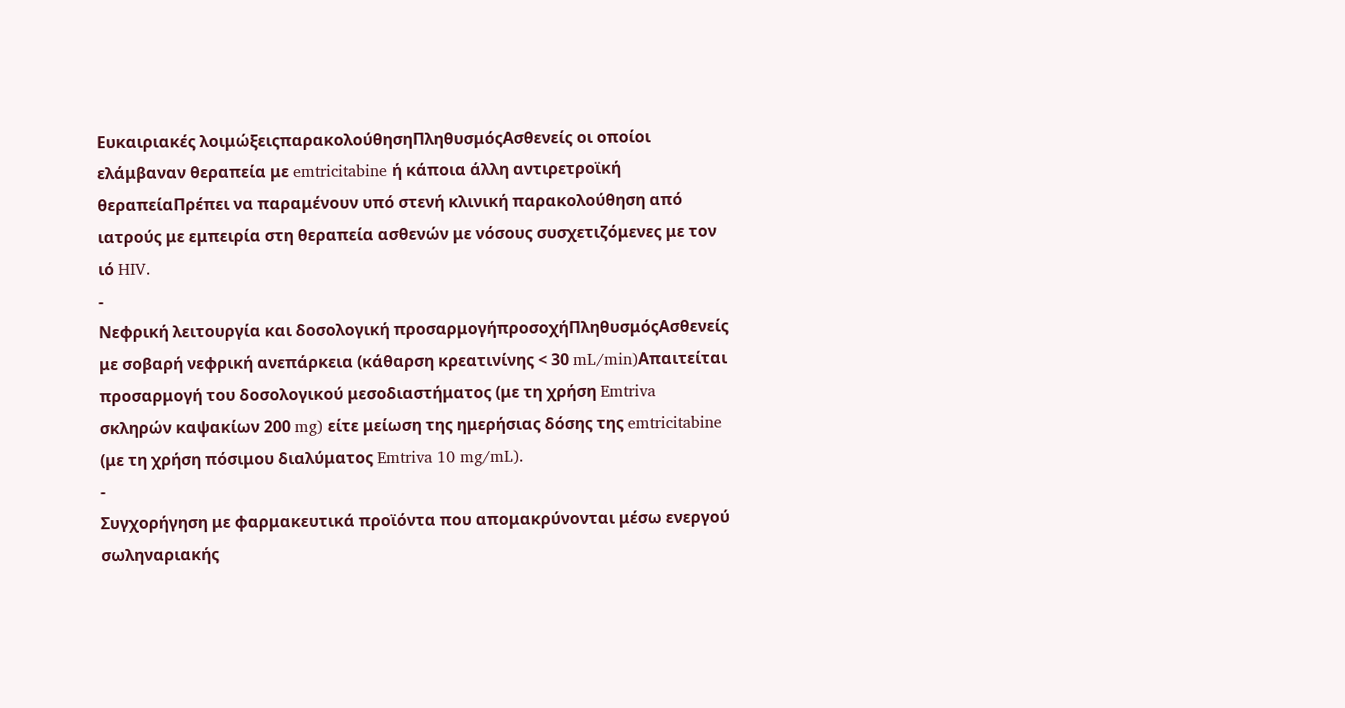Ευκαιριακές λοιμώξειςπαρακολούθησηΠληθυσμόςΑσθενείς οι οποίοι ελάμβαναν θεραπεία με emtricitabine ή κάποια άλλη αντιρετροϊκή θεραπείαΠρέπει να παραμένουν υπό στενή κλινική παρακολούθηση από ιατρούς με εμπειρία στη θεραπεία ασθενών με νόσους συσχετιζόμενες με τον ιό HIV.
-
Νεφρική λειτουργία και δοσολογική προσαρμογήπροσοχήΠληθυσμόςΑσθενείς με σοβαρή νεφρική ανεπάρκεια (κάθαρση κρεατινίνης < 30 mL/min)Απαιτείται προσαρμογή του δοσολογικού μεσοδιαστήματος (με τη χρήση Emtriva σκληρών καψακίων 200 mg) είτε μείωση της ημερήσιας δόσης της emtricitabine (με τη χρήση πόσιμου διαλύματος Emtriva 10 mg/mL).
-
Συγχορήγηση με φαρμακευτικά προϊόντα που απομακρύνονται μέσω ενεργού σωληναριακής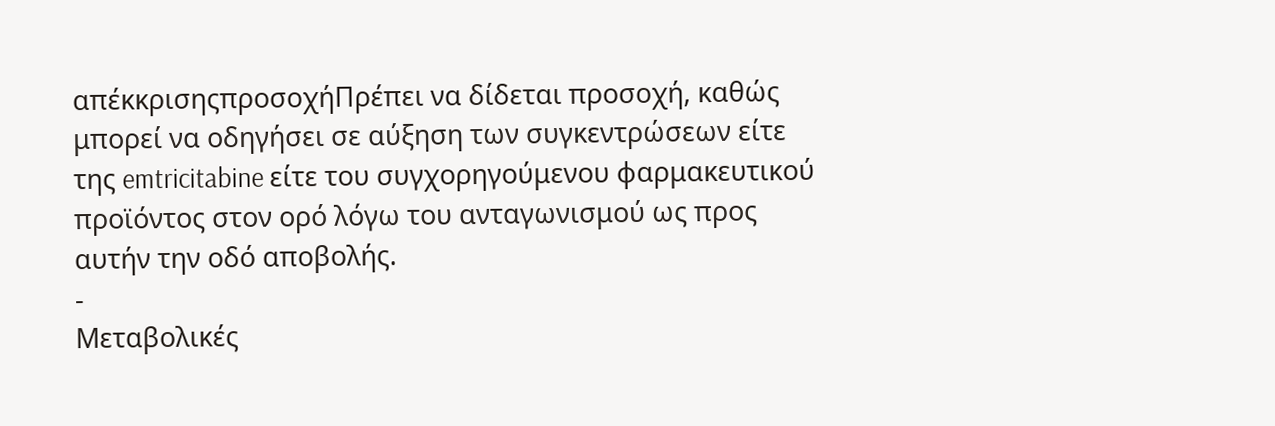απέκκρισηςπροσοχήΠρέπει να δίδεται προσοχή, καθώς μπορεί να οδηγήσει σε αύξηση των συγκεντρώσεων είτε της emtricitabine είτε του συγχορηγούμενου φαρμακευτικού προϊόντος στον ορό λόγω του ανταγωνισμού ως προς αυτήν την οδό αποβολής.
-
Μεταβολικές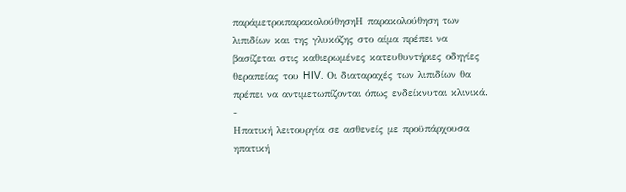παράμετροιπαρακολούθησηΗ παρακολούθηση των λιπιδίων και της γλυκόζης στο αίμα πρέπει να βασίζεται στις καθιερωμένες κατευθυντήριες οδηγίες θεραπείας του HIV. Οι διαταραχές των λιπιδίων θα πρέπει να αντιμετωπίζονται όπως ενδείκνυται κλινικά.
-
Ηπατική λειτουργία σε ασθενείς με προϋπάρχουσα ηπατική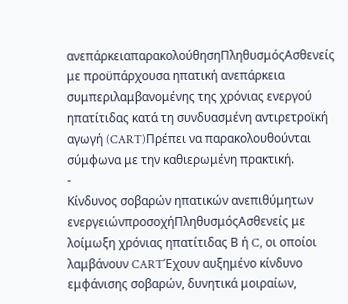ανεπάρκειαπαρακολούθησηΠληθυσμόςΑσθενείς με προϋπάρχουσα ηπατική ανεπάρκεια συμπεριλαμβανομένης της χρόνιας ενεργού ηπατίτιδας κατά τη συνδυασμένη αντιρετροϊκή αγωγή (CART)Πρέπει να παρακολουθούνται σύμφωνα με την καθιερωμένη πρακτική.
-
Κίνδυνος σοβαρών ηπατικών ανεπιθύμητων ενεργειώνπροσοχήΠληθυσμόςΑσθενείς με λοίμωξη χρόνιας ηπατίτιδας Β ή C, οι οποίοι λαμβάνουν CARTΈχουν αυξημένο κίνδυνο εμφάνισης σοβαρών, δυνητικά μοιραίων,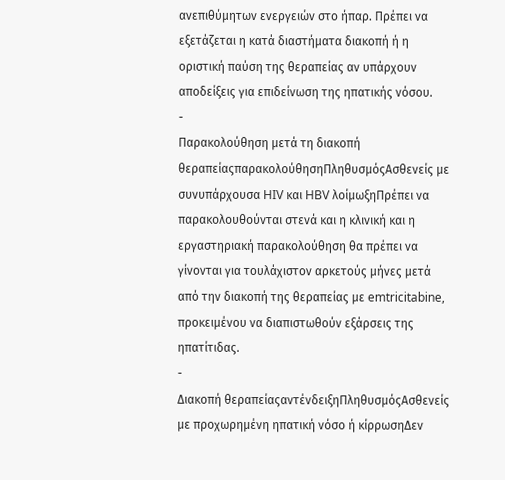ανεπιθύμητων ενεργειών στο ήπαρ. Πρέπει να εξετάζεται η κατά διαστήματα διακοπή ή η οριστική παύση της θεραπείας αν υπάρχουν αποδείξεις για επιδείνωση της ηπατικής νόσου.
-
Παρακολούθηση μετά τη διακοπή θεραπείαςπαρακολούθησηΠληθυσμόςΑσθενείς με συνυπάρχουσα HIV και HBV λοίμωξηΠρέπει να παρακολουθούνται στενά και η κλινική και η εργαστηριακή παρακολούθηση θα πρέπει να γίνονται για τουλάχιστον αρκετούς μήνες μετά από την διακοπή της θεραπείας με emtricitabine, προκειμένου να διαπιστωθούν εξάρσεις της ηπατίτιδας.
-
Διακοπή θεραπείαςαντένδειξηΠληθυσμόςΑσθενείς με προχωρημένη ηπατική νόσο ή κίρρωσηΔεν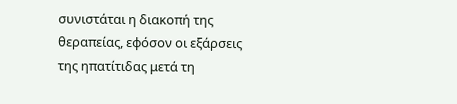συνιστάται η διακοπή της θεραπείας, εφόσον οι εξάρσεις της ηπατίτιδας μετά τη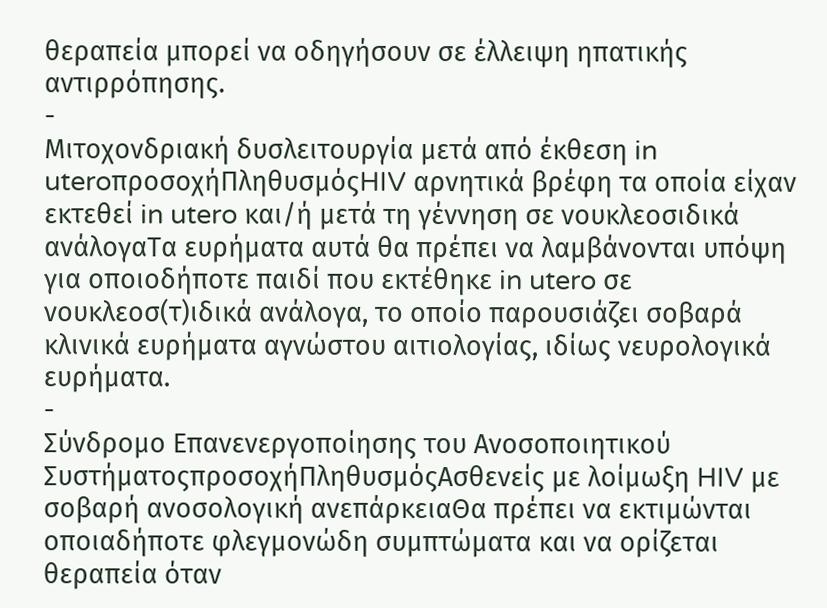θεραπεία μπορεί να οδηγήσουν σε έλλειψη ηπατικής αντιρρόπησης.
-
Μιτοχονδριακή δυσλειτουργία μετά από έκθεση in uteroπροσοχήΠληθυσμόςHIV αρνητικά βρέφη τα οποία είχαν εκτεθεί in utero και/ή μετά τη γέννηση σε νουκλεοσιδικά ανάλογαΤα ευρήματα αυτά θα πρέπει να λαμβάνονται υπόψη για οποιοδήποτε παιδί που εκτέθηκε in utero σε νουκλεοσ(τ)ιδικά ανάλογα, το οποίο παρουσιάζει σοβαρά κλινικά ευρήματα αγνώστου αιτιολογίας, ιδίως νευρολογικά ευρήματα.
-
Σύνδρομο Επανενεργοποίησης του Ανοσοποιητικού ΣυστήματοςπροσοχήΠληθυσμόςΑσθενείς με λοίμωξη HIV με σοβαρή ανοσολογική ανεπάρκειαΘα πρέπει να εκτιμώνται οποιαδήποτε φλεγμονώδη συμπτώματα και να ορίζεται θεραπεία όταν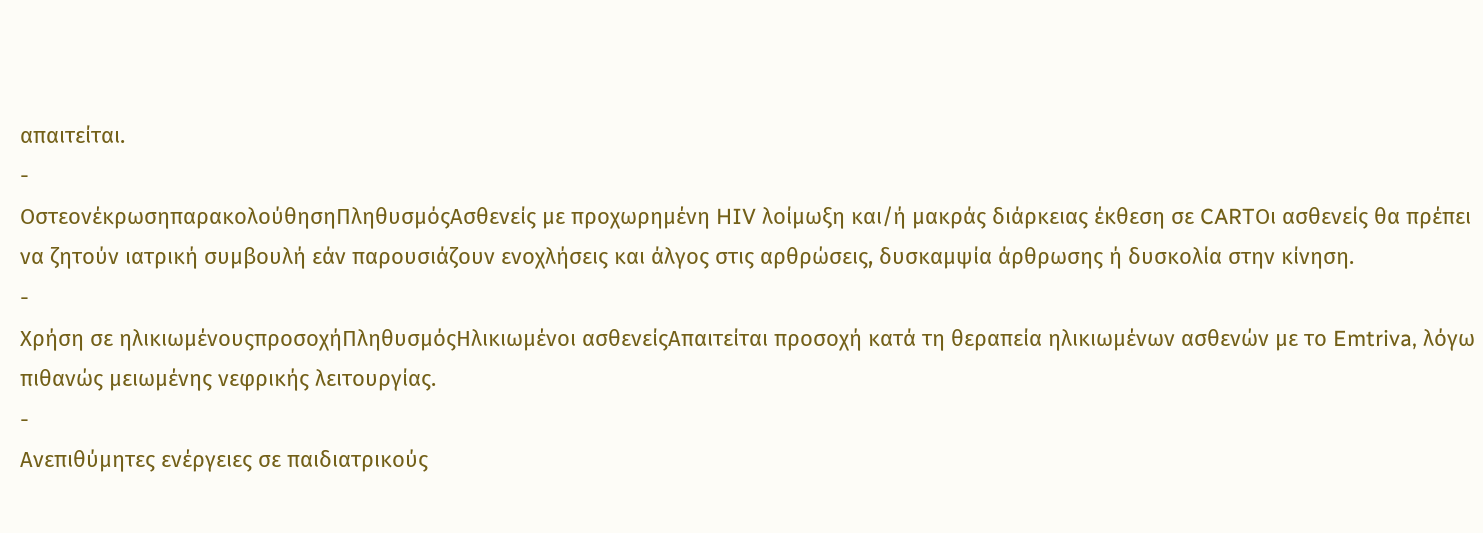απαιτείται.
-
ΟστεονέκρωσηπαρακολούθησηΠληθυσμόςΑσθενείς με προχωρημένη HIV λοίμωξη και/ή μακράς διάρκειας έκθεση σε CARTΟι ασθενείς θα πρέπει να ζητούν ιατρική συμβουλή εάν παρουσιάζουν ενοχλήσεις και άλγος στις αρθρώσεις, δυσκαμψία άρθρωσης ή δυσκολία στην κίνηση.
-
Χρήση σε ηλικιωμένουςπροσοχήΠληθυσμόςΗλικιωμένοι ασθενείςΑπαιτείται προσοχή κατά τη θεραπεία ηλικιωμένων ασθενών με το Emtriva, λόγω πιθανώς μειωμένης νεφρικής λειτουργίας.
-
Ανεπιθύμητες ενέργειες σε παιδιατρικούς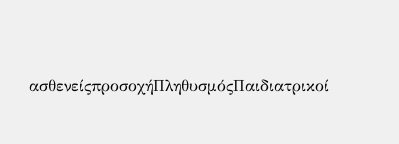ασθενείςπροσοχήΠληθυσμόςΠαιδιατρικοί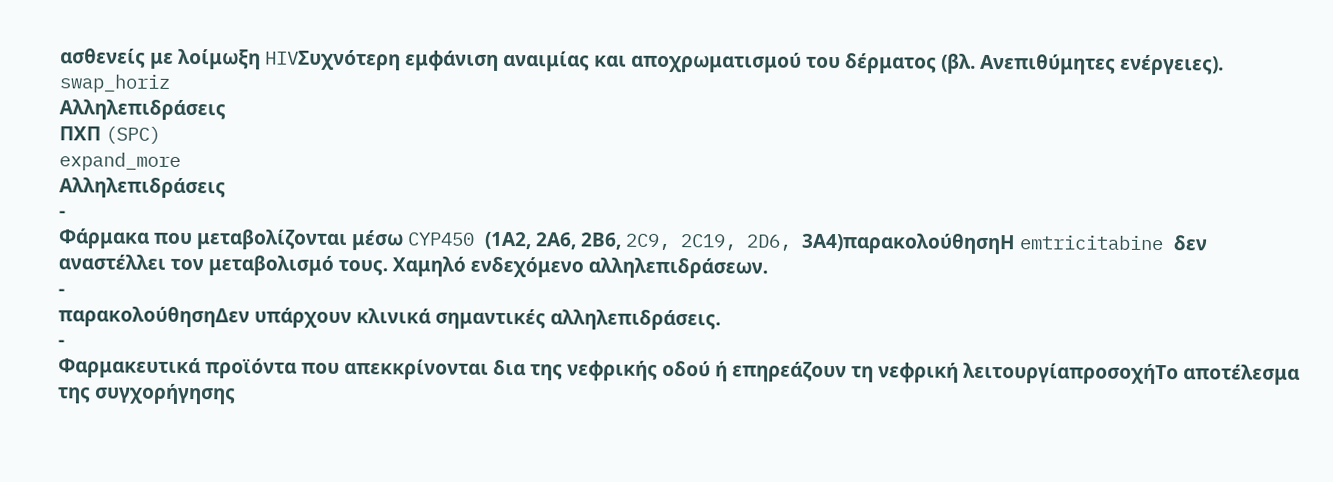ασθενείς με λοίμωξη HIVΣυχνότερη εμφάνιση αναιμίας και αποχρωματισμού του δέρματος (βλ. Ανεπιθύμητες ενέργειες).
swap_horiz
Αλληλεπιδράσεις
ΠΧΠ (SPC)
expand_more
Αλληλεπιδράσεις
-
Φάρμακα που μεταβολίζονται μέσω CYP450 (1Α2, 2Α6, 2Β6, 2C9, 2C19, 2D6, 3Α4)παρακολούθησηΗ emtricitabine δεν αναστέλλει τον μεταβολισμό τους. Χαμηλό ενδεχόμενο αλληλεπιδράσεων.
-
παρακολούθησηΔεν υπάρχουν κλινικά σημαντικές αλληλεπιδράσεις.
-
Φαρμακευτικά προϊόντα που απεκκρίνονται δια της νεφρικής οδού ή επηρεάζουν τη νεφρική λειτουργίαπροσοχήΤο αποτέλεσμα της συγχορήγησης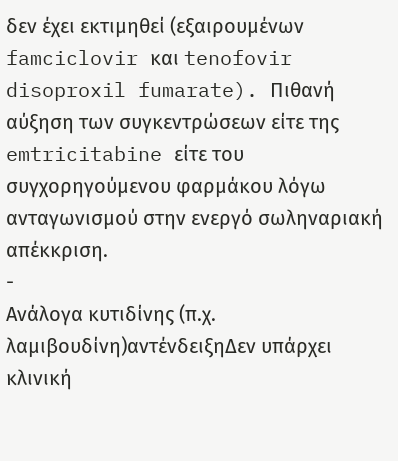δεν έχει εκτιμηθεί (εξαιρουμένων famciclovir και tenofovir disoproxil fumarate). Πιθανή αύξηση των συγκεντρώσεων είτε της emtricitabine είτε του συγχορηγούμενου φαρμάκου λόγω ανταγωνισμού στην ενεργό σωληναριακή απέκκριση.
-
Ανάλογα κυτιδίνης (π.χ. λαμιβουδίνη)αντένδειξηΔεν υπάρχει κλινική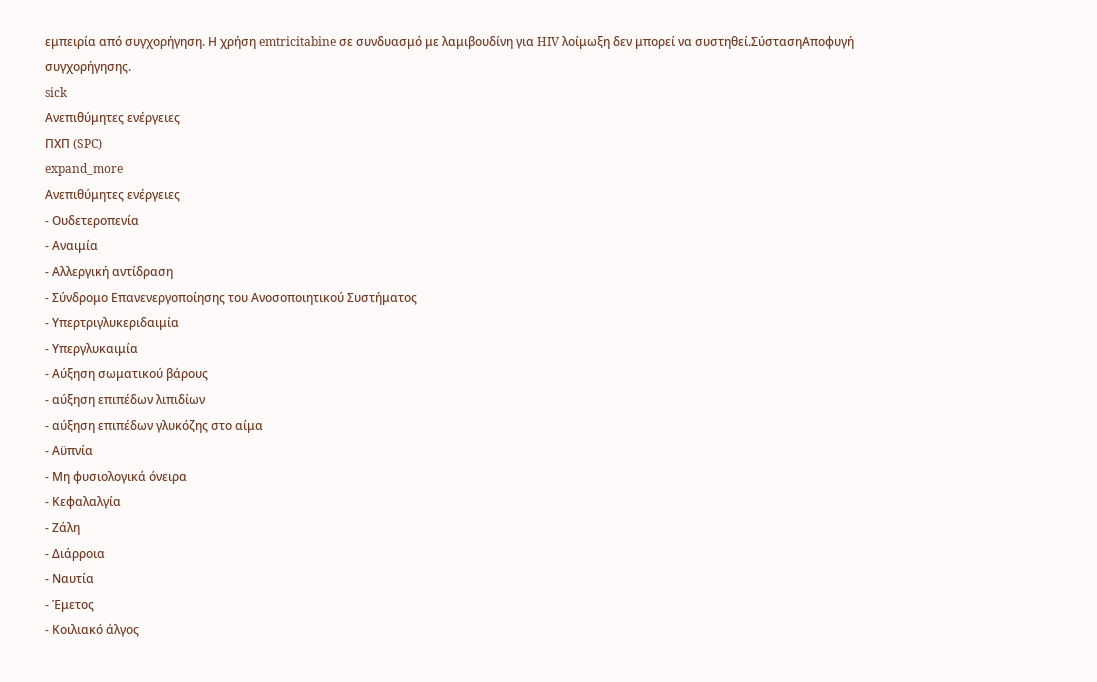εμπειρία από συγχορήγηση. Η χρήση emtricitabine σε συνδυασμό με λαμιβουδίνη για HIV λοίμωξη δεν μπορεί να συστηθεί.ΣύστασηΑποφυγή συγχορήγησης.
sick
Ανεπιθύμητες ενέργειες
ΠΧΠ (SPC)
expand_more
Ανεπιθύμητες ενέργειες
- Ουδετεροπενία
- Αναιμία
- Αλλεργική αντίδραση
- Σύνδρομο Επανενεργοποίησης του Ανοσοποιητικού Συστήματος
- Υπερτριγλυκεριδαιμία
- Υπεργλυκαιμία
- Αύξηση σωματικού βάρους
- αύξηση επιπέδων λιπιδίων
- αύξηση επιπέδων γλυκόζης στο αίμα
- Αϋπνία
- Μη φυσιολογικά όνειρα
- Κεφαλαλγία
- Ζάλη
- Διάρροια
- Ναυτία
- Έμετος
- Κοιλιακό άλγος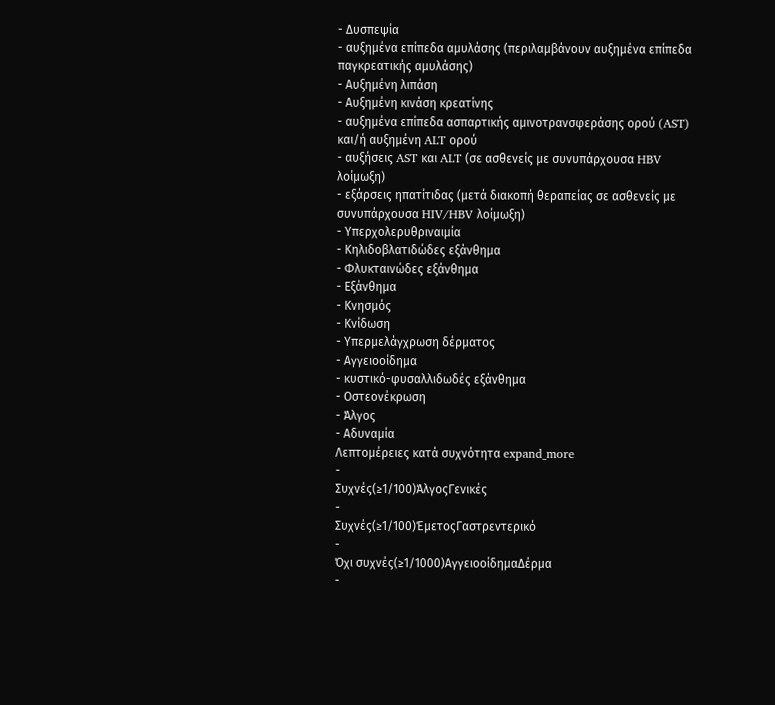- Δυσπεψία
- αυξημένα επίπεδα αμυλάσης (περιλαμβάνουν αυξημένα επίπεδα παγκρεατικής αμυλάσης)
- Αυξημένη λιπάση
- Αυξημένη κινάση κρεατίνης
- αυξημένα επίπεδα ασπαρτικής αμινοτρανσφεράσης ορού (AST) και/ή αυξημένη ALT ορού
- αυξήσεις AST και ALT (σε ασθενείς με συνυπάρχουσα HBV λοίμωξη)
- εξάρσεις ηπατίτιδας (μετά διακοπή θεραπείας σε ασθενείς με συνυπάρχουσα HIV/HBV λοίμωξη)
- Υπερχολερυθριναιμία
- Κηλιδοβλατιδώδες εξάνθημα
- Φλυκταινώδες εξάνθημα
- Εξάνθημα
- Κνησμός
- Κνίδωση
- Υπερμελάγχρωση δέρματος
- Αγγειοοίδημα
- κυστικό-φυσαλλιδωδές εξάνθημα
- Οστεονέκρωση
- Άλγος
- Αδυναμία
Λεπτομέρειες κατά συχνότητα expand_more
-
Συχνές(≥1/100)ΆλγοςΓενικές
-
Συχνές(≥1/100)ΈμετοςΓαστρεντερικό
-
Όχι συχνές(≥1/1000)ΑγγειοοίδημαΔέρμα
-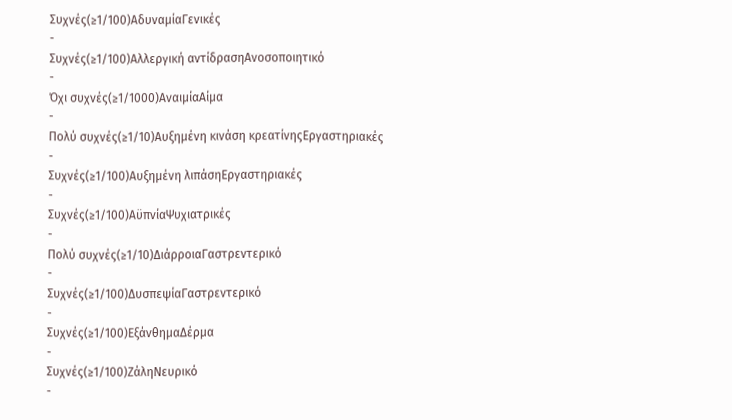Συχνές(≥1/100)ΑδυναμίαΓενικές
-
Συχνές(≥1/100)Αλλεργική αντίδρασηΑνοσοποιητικό
-
Όχι συχνές(≥1/1000)ΑναιμίαΑίμα
-
Πολύ συχνές(≥1/10)Αυξημένη κινάση κρεατίνηςΕργαστηριακές
-
Συχνές(≥1/100)Αυξημένη λιπάσηΕργαστηριακές
-
Συχνές(≥1/100)ΑϋπνίαΨυχιατρικές
-
Πολύ συχνές(≥1/10)ΔιάρροιαΓαστρεντερικό
-
Συχνές(≥1/100)ΔυσπεψίαΓαστρεντερικό
-
Συχνές(≥1/100)ΕξάνθημαΔέρμα
-
Συχνές(≥1/100)ΖάληΝευρικό
-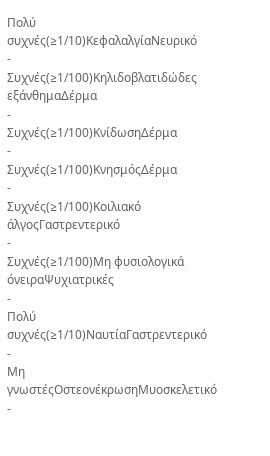Πολύ συχνές(≥1/10)ΚεφαλαλγίαΝευρικό
-
Συχνές(≥1/100)Κηλιδοβλατιδώδες εξάνθημαΔέρμα
-
Συχνές(≥1/100)ΚνίδωσηΔέρμα
-
Συχνές(≥1/100)ΚνησμόςΔέρμα
-
Συχνές(≥1/100)Κοιλιακό άλγοςΓαστρεντερικό
-
Συχνές(≥1/100)Μη φυσιολογικά όνειραΨυχιατρικές
-
Πολύ συχνές(≥1/10)ΝαυτίαΓαστρεντερικό
-
Μη γνωστέςΟστεονέκρωσηΜυοσκελετικό
-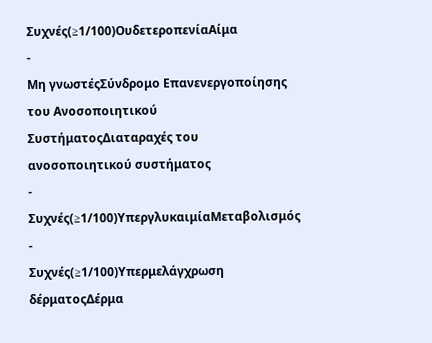Συχνές(≥1/100)ΟυδετεροπενίαΑίμα
-
Μη γνωστέςΣύνδρομο Επανενεργοποίησης του Ανοσοποιητικού ΣυστήματοςΔιαταραχές του ανοσοποιητικού συστήματος
-
Συχνές(≥1/100)ΥπεργλυκαιμίαΜεταβολισμός
-
Συχνές(≥1/100)Υπερμελάγχρωση δέρματοςΔέρμα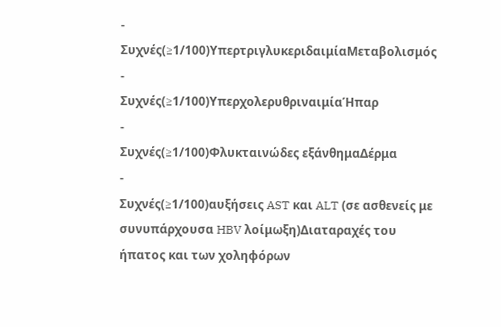-
Συχνές(≥1/100)ΥπερτριγλυκεριδαιμίαΜεταβολισμός
-
Συχνές(≥1/100)ΥπερχολερυθριναιμίαΉπαρ
-
Συχνές(≥1/100)Φλυκταινώδες εξάνθημαΔέρμα
-
Συχνές(≥1/100)αυξήσεις AST και ALT (σε ασθενείς με συνυπάρχουσα HBV λοίμωξη)Διαταραχές του ήπατος και των χοληφόρων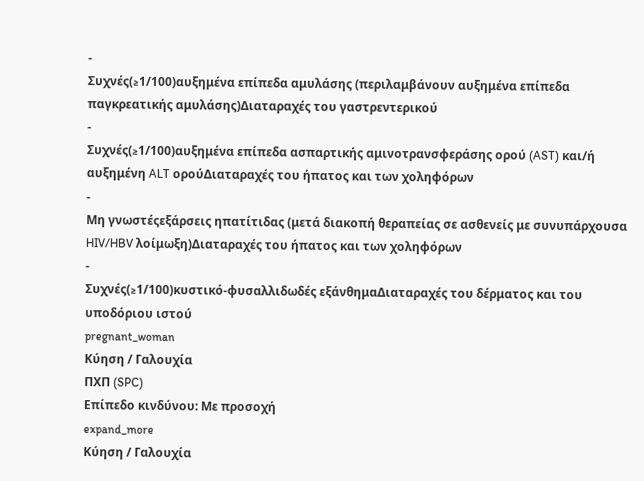-
Συχνές(≥1/100)αυξημένα επίπεδα αμυλάσης (περιλαμβάνουν αυξημένα επίπεδα παγκρεατικής αμυλάσης)Διαταραχές του γαστρεντερικού
-
Συχνές(≥1/100)αυξημένα επίπεδα ασπαρτικής αμινοτρανσφεράσης ορού (AST) και/ή αυξημένη ALT ορούΔιαταραχές του ήπατος και των χοληφόρων
-
Μη γνωστέςεξάρσεις ηπατίτιδας (μετά διακοπή θεραπείας σε ασθενείς με συνυπάρχουσα HIV/HBV λοίμωξη)Διαταραχές του ήπατος και των χοληφόρων
-
Συχνές(≥1/100)κυστικό-φυσαλλιδωδές εξάνθημαΔιαταραχές του δέρματος και του υποδόριου ιστού
pregnant_woman
Κύηση / Γαλουχία
ΠΧΠ (SPC)
Επίπεδο κινδύνου: Με προσοχή
expand_more
Κύηση / Γαλουχία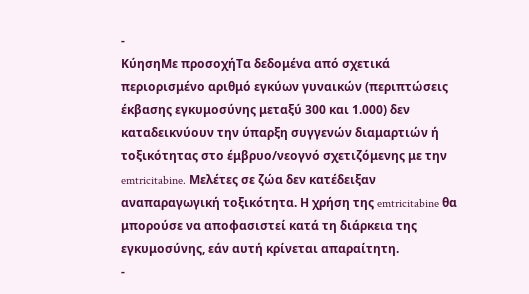-
ΚύησηΜε προσοχήΤα δεδομένα από σχετικά περιορισμένο αριθμό εγκύων γυναικών (περιπτώσεις έκβασης εγκυμοσύνης μεταξύ 300 και 1.000) δεν καταδεικνύουν την ύπαρξη συγγενών διαμαρτιών ή τοξικότητας στο έμβρυο/νεογνό σχετιζόμενης με την emtricitabine. Μελέτες σε ζώα δεν κατέδειξαν αναπαραγωγική τοξικότητα. Η χρήση της emtricitabine θα μπορούσε να αποφασιστεί κατά τη διάρκεια της εγκυμοσύνης, εάν αυτή κρίνεται απαραίτητη.
-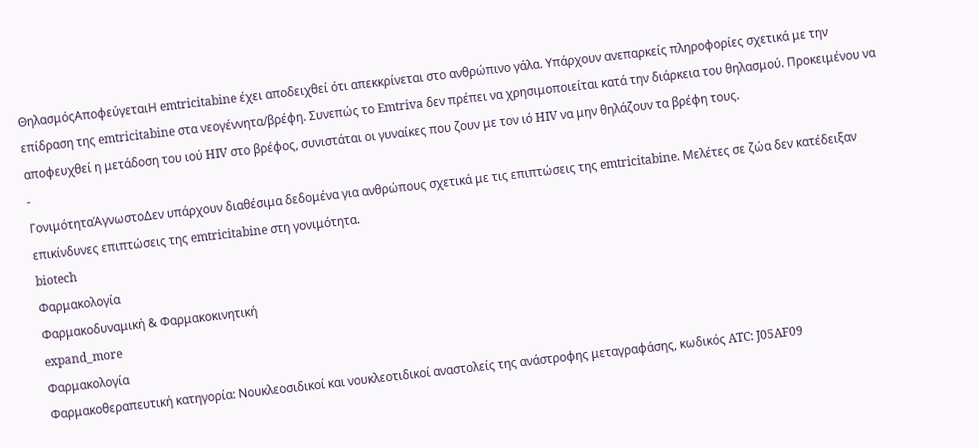ΘηλασμόςΑποφεύγεταιΗ emtricitabine έχει αποδειχθεί ότι απεκκρίνεται στο ανθρώπινο γάλα. Υπάρχουν ανεπαρκείς πληροφορίες σχετικά με την επίδραση της emtricitabine στα νεογέννητα/βρέφη. Συνεπώς το Emtriva δεν πρέπει να χρησιμοποιείται κατά την διάρκεια του θηλασμού. Προκειμένου να αποφευχθεί η μετάδοση του ιού HIV στο βρέφος, συνιστάται οι γυναίκες που ζουν με τον ιό HIV να μην θηλάζουν τα βρέφη τους.
-
ΓονιμότηταΆγνωστοΔεν υπάρχουν διαθέσιμα δεδομένα για ανθρώπους σχετικά με τις επιπτώσεις της emtricitabine. Μελέτες σε ζώα δεν κατέδειξαν επικίνδυνες επιπτώσεις της emtricitabine στη γονιμότητα.
biotech
Φαρμακολογία
Φαρμακοδυναμική & Φαρμακοκινητική
expand_more
Φαρμακολογία
Φαρμακοθεραπευτική κατηγορία: Νουκλεοσιδικοί και νουκλεοτιδικοί αναστολείς της ανάστροφης μεταγραφάσης, κωδικός ATC: J05AF09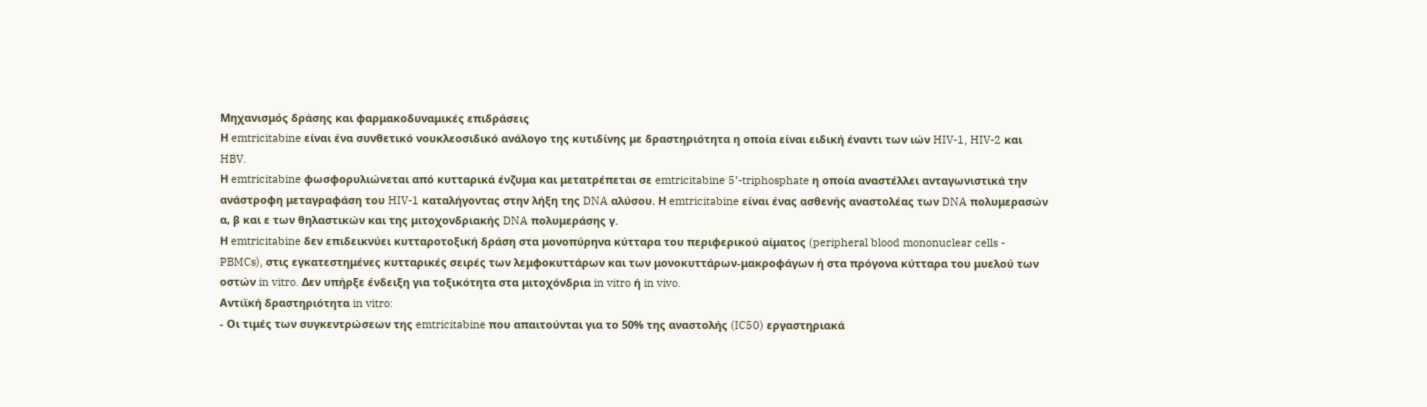Μηχανισμός δράσης και φαρμακοδυναμικές επιδράσεις
Η emtricitabine είναι ένα συνθετικό νουκλεοσιδικό ανάλογο της κυτιδίνης με δραστηριότητα η οποία είναι ειδική έναντι των ιών HIV-1, HIV-2 και HBV.
Η emtricitabine φωσφορυλιώνεται από κυτταρικά ένζυμα και μετατρέπεται σε emtricitabine 5’-triphosphate η οποία αναστέλλει ανταγωνιστικά την ανάστροφη μεταγραφάση του HIV-1 καταλήγοντας στην λήξη της DNA αλύσου. Η emtricitabine είναι ένας ασθενής αναστολέας των DNA πολυμερασών α, β και ε των θηλαστικών και της μιτοχονδριακής DNA πολυμεράσης γ.
Η emtricitabine δεν επιδεικνύει κυτταροτοξική δράση στα μονοπύρηνα κύτταρα του περιφερικού αίματος (peripheral blood mononuclear cells - PBMCs), στις εγκατεστημένες κυτταρικές σειρές των λεμφοκυττάρων και των μονοκυττάρων-μακροφάγων ή στα πρόγονα κύτταρα του μυελού των οστών in vitro. Δεν υπήρξε ένδειξη για τοξικότητα στα μιτοχόνδρια in vitro ή in vivo.
Αντιϊκή δραστηριότητα in vitro:
- Οι τιμές των συγκεντρώσεων της emtricitabine που απαιτούνται για το 50% της αναστολής (IC50) εργαστηριακά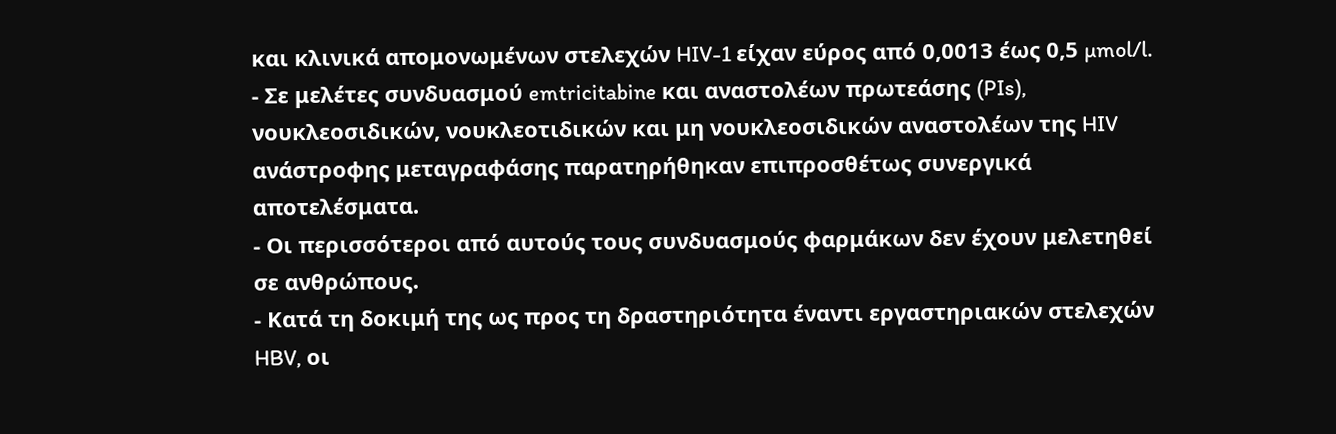και κλινικά απομονωμένων στελεχών HIV-1 είχαν εύρος από 0,0013 έως 0,5 µmol/l.
- Σε μελέτες συνδυασμού emtricitabine και αναστολέων πρωτεάσης (PIs), νουκλεοσιδικών, νουκλεοτιδικών και μη νουκλεοσιδικών αναστολέων της HIV ανάστροφης μεταγραφάσης παρατηρήθηκαν επιπροσθέτως συνεργικά αποτελέσματα.
- Οι περισσότεροι από αυτούς τους συνδυασμούς φαρμάκων δεν έχουν μελετηθεί σε ανθρώπους.
- Κατά τη δοκιμή της ως προς τη δραστηριότητα έναντι εργαστηριακών στελεχών HBV, οι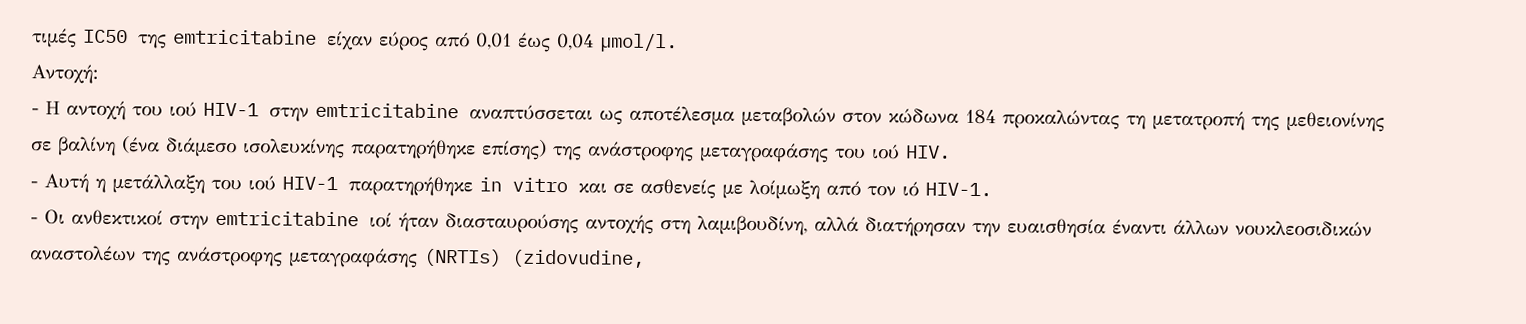τιμές IC50 της emtricitabine είχαν εύρος από 0,01 έως 0,04 µmol/l.
Αντοχή:
- Η αντοχή του ιού HIV-1 στην emtricitabine αναπτύσσεται ως αποτέλεσμα μεταβολών στον κώδωνα 184 προκαλώντας τη μετατροπή της μεθειονίνης σε βαλίνη (ένα διάμεσο ισολευκίνης παρατηρήθηκε επίσης) της ανάστροφης μεταγραφάσης του ιού HIV.
- Αυτή η μετάλλαξη του ιού HIV-1 παρατηρήθηκε in vitro και σε ασθενείς με λοίμωξη από τον ιό HIV-1.
- Οι ανθεκτικοί στην emtricitabine ιοί ήταν διασταυρούσης αντοχής στη λαμιβουδίνη, αλλά διατήρησαν την ευαισθησία έναντι άλλων νουκλεοσιδικών αναστολέων της ανάστροφης μεταγραφάσης (NRTIs) (zidovudine,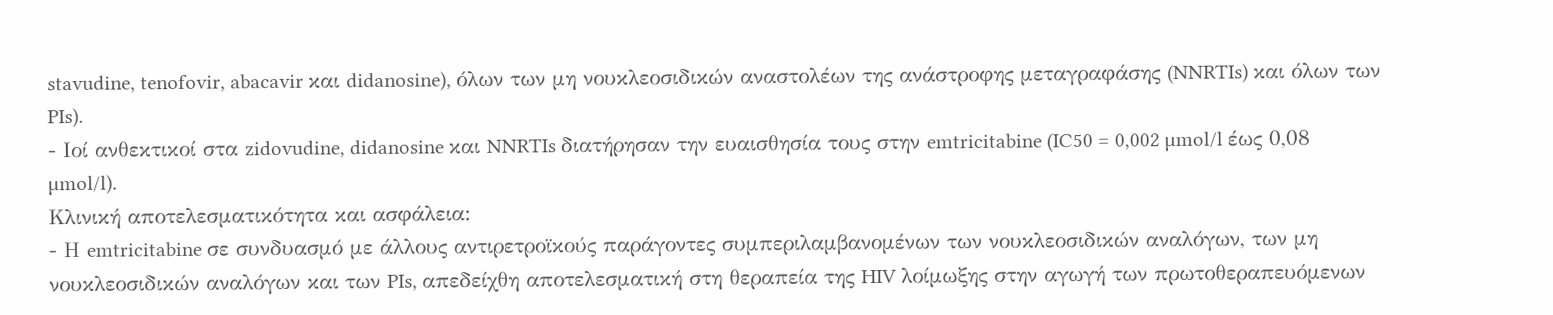stavudine, tenofovir, abacavir και didanosine), όλων των μη νουκλεοσιδικών αναστολέων της ανάστροφης μεταγραφάσης (NNRTIs) και όλων των PIs).
- Ιοί ανθεκτικοί στα zidovudine, didanosine και NNRTIs διατήρησαν την ευαισθησία τους στην emtricitabine (IC50 = 0,002 µmol/l έως 0,08 µmol/l).
Κλινική αποτελεσματικότητα και ασφάλεια:
- Η emtricitabine σε συνδυασμό με άλλους αντιρετροϊκούς παράγοντες συμπεριλαμβανομένων των νουκλεοσιδικών αναλόγων, των μη νουκλεοσιδικών αναλόγων και των PIs, απεδείχθη αποτελεσματική στη θεραπεία της HIV λοίμωξης στην αγωγή των πρωτοθεραπευόμενων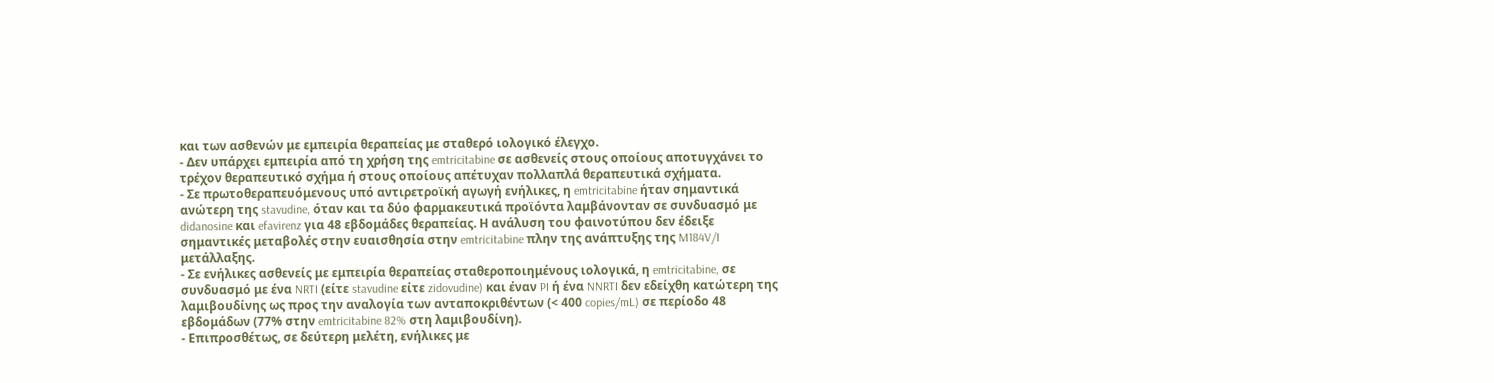και των ασθενών με εμπειρία θεραπείας με σταθερό ιολογικό έλεγχο.
- Δεν υπάρχει εμπειρία από τη χρήση της emtricitabine σε ασθενείς στους οποίους αποτυγχάνει το τρέχον θεραπευτικό σχήμα ή στους οποίους απέτυχαν πολλαπλά θεραπευτικά σχήματα.
- Σε πρωτοθεραπευόμενους υπό αντιρετροϊκή αγωγή ενήλικες, η emtricitabine ήταν σημαντικά ανώτερη της stavudine, όταν και τα δύο φαρμακευτικά προϊόντα λαμβάνονταν σε συνδυασμό με didanosine και efavirenz για 48 εβδομάδες θεραπείας. Η ανάλυση του φαινοτύπου δεν έδειξε σημαντικές μεταβολές στην ευαισθησία στην emtricitabine πλην της ανάπτυξης της M184V/I μετάλλαξης.
- Σε ενήλικες ασθενείς με εμπειρία θεραπείας σταθεροποιημένους ιολογικά, η emtricitabine, σε συνδυασμό με ένα NRTI (είτε stavudine είτε zidovudine) και έναν PI ή ένα NNRTI δεν εδείχθη κατώτερη της λαμιβουδίνης ως προς την αναλογία των ανταποκριθέντων (< 400 copies/mL) σε περίοδο 48 εβδομάδων (77% στην emtricitabine 82% στη λαμιβουδίνη).
- Επιπροσθέτως, σε δεύτερη μελέτη, ενήλικες με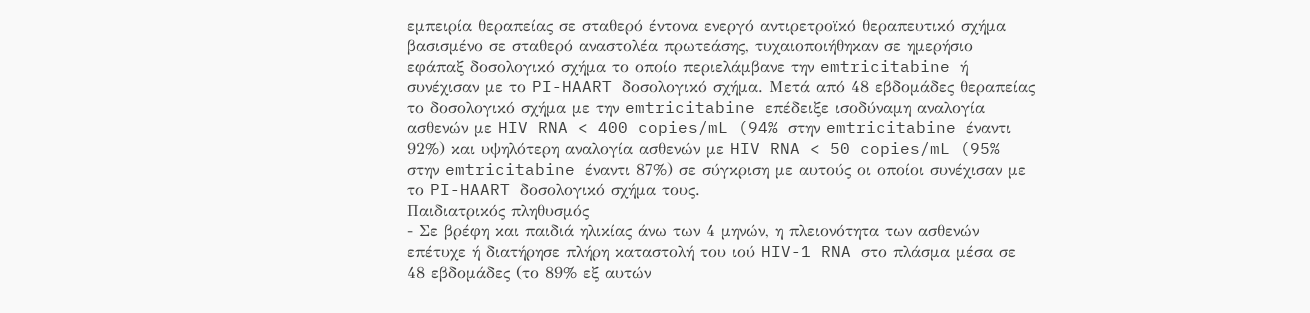εμπειρία θεραπείας σε σταθερό έντονα ενεργό αντιρετροϊκό θεραπευτικό σχήμα βασισμένο σε σταθερό αναστολέα πρωτεάσης, τυχαιοποιήθηκαν σε ημερήσιο εφάπαξ δοσολογικό σχήμα το οποίο περιελάμβανε την emtricitabine ή συνέχισαν με το PI-HAART δοσολογικό σχήμα. Μετά από 48 εβδομάδες θεραπείας το δοσολογικό σχήμα με την emtricitabine επέδειξε ισοδύναμη αναλογία ασθενών με HIV RNA < 400 copies/mL (94% στην emtricitabine έναντι 92%) και υψηλότερη αναλογία ασθενών με HIV RNA < 50 copies/mL (95% στην emtricitabine έναντι 87%) σε σύγκριση με αυτούς οι οποίοι συνέχισαν με το PI-HAART δοσολογικό σχήμα τους.
Παιδιατρικός πληθυσμός
- Σε βρέφη και παιδιά ηλικίας άνω των 4 μηνών, η πλειονότητα των ασθενών επέτυχε ή διατήρησε πλήρη καταστολή του ιού HIV-1 RNA στο πλάσμα μέσα σε 48 εβδομάδες (το 89% εξ αυτών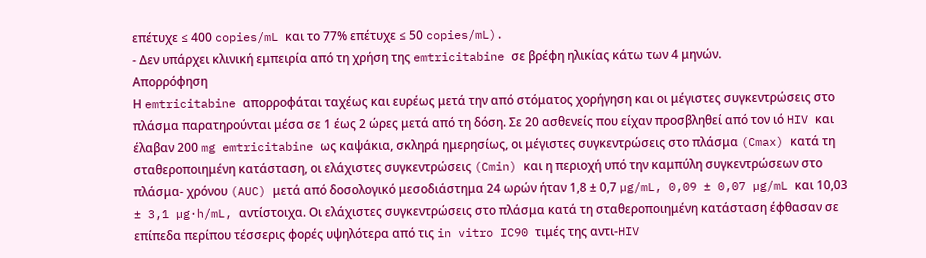επέτυχε ≤ 400 copies/mL και το 77% επέτυχε ≤ 50 copies/mL).
- Δεν υπάρχει κλινική εμπειρία από τη χρήση της emtricitabine σε βρέφη ηλικίας κάτω των 4 μηνών.
Απορρόφηση
Η emtricitabine απορροφάται ταχέως και ευρέως μετά την από στόματος χορήγηση και οι μέγιστες συγκεντρώσεις στο πλάσμα παρατηρούνται μέσα σε 1 έως 2 ώρες μετά από τη δόση. Σε 20 ασθενείς που είχαν προσβληθεί από τον ιό HIV και έλαβαν 200 mg emtricitabine ως καψάκια, σκληρά ημερησίως, οι μέγιστες συγκεντρώσεις στο πλάσμα (Cmax) κατά τη σταθεροποιημένη κατάσταση, οι ελάχιστες συγκεντρώσεις (Cmin) και η περιοχή υπό την καμπύλη συγκεντρώσεων στο πλάσμα- χρόνου (AUC) μετά από δοσολογικό μεσοδιάστημα 24 ωρών ήταν 1,8 ± 0,7 µg/mL, 0,09 ± 0,07 µg/mL και 10,03 ± 3,1 µg·h/mL, αντίστοιχα. Οι ελάχιστες συγκεντρώσεις στο πλάσμα κατά τη σταθεροποιημένη κατάσταση έφθασαν σε επίπεδα περίπου τέσσερις φορές υψηλότερα από τις in vitro IC90 τιμές της αντι-HIV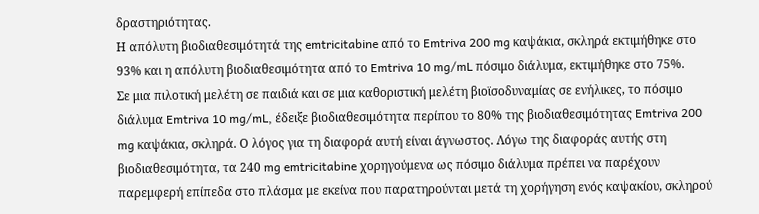δραστηριότητας.
Η απόλυτη βιοδιαθεσιμότητά της emtricitabine από το Emtriva 200 mg καψάκια, σκληρά εκτιμήθηκε στο 93% και η απόλυτη βιοδιαθεσιμότητα από το Emtriva 10 mg/mL πόσιμο διάλυμα, εκτιμήθηκε στο 75%.
Σε μια πιλοτική μελέτη σε παιδιά και σε μια καθοριστική μελέτη βιοϊσοδυναμίας σε ενήλικες, το πόσιμο διάλυμα Emtriva 10 mg/mL, έδειξε βιοδιαθεσιμότητα περίπου το 80% της βιοδιαθεσιμότητας Emtriva 200 mg καψάκια, σκληρά. Ο λόγος για τη διαφορά αυτή είναι άγνωστος. Λόγω της διαφοράς αυτής στη βιοδιαθεσιμότητα, τα 240 mg emtricitabine χορηγούμενα ως πόσιμο διάλυμα πρέπει να παρέχουν παρεμφερή επίπεδα στο πλάσμα με εκείνα που παρατηρούνται μετά τη χορήγηση ενός καψακίου, σκληρού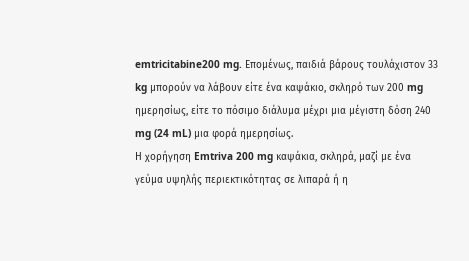emtricitabine200 mg. Επομένως, παιδιά βάρους τουλάχιστον 33 kg μπορούν να λάβουν είτε ένα καψάκιο, σκληρό των 200 mg ημερησίως, είτε το πόσιμο διάλυμα μέχρι μια μέγιστη δόση 240 mg (24 mL) μια φορά ημερησίως.
Η χορήγηση Emtriva 200 mg καψάκια, σκληρά, μαζί με ένα γεύμα υψηλής περιεκτικότητας σε λιπαρά ή η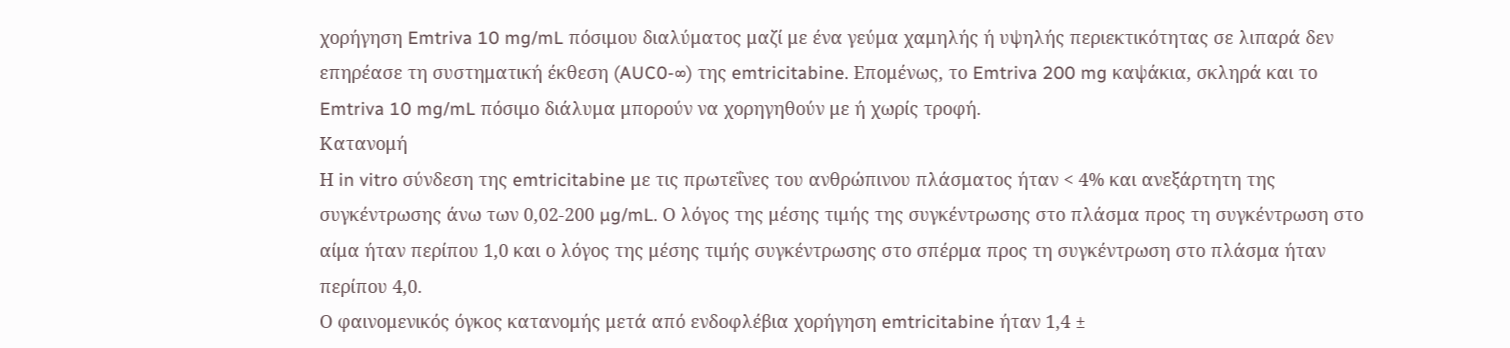χορήγηση Emtriva 10 mg/mL πόσιμου διαλύματος μαζί με ένα γεύμα χαμηλής ή υψηλής περιεκτικότητας σε λιπαρά δεν επηρέασε τη συστηματική έκθεση (AUC0-∞) της emtricitabine. Επομένως, το Emtriva 200 mg καψάκια, σκληρά και το Emtriva 10 mg/mL πόσιμο διάλυμα μπορούν να χορηγηθούν με ή χωρίς τροφή.
Κατανομή
Η in vitro σύνδεση της emtricitabine με τις πρωτεΐνες του ανθρώπινου πλάσματος ήταν < 4% και ανεξάρτητη της συγκέντρωσης άνω των 0,02-200 µg/mL. Ο λόγος της μέσης τιμής της συγκέντρωσης στο πλάσμα προς τη συγκέντρωση στο αίμα ήταν περίπου 1,0 και ο λόγος της μέσης τιμής συγκέντρωσης στο σπέρμα προς τη συγκέντρωση στο πλάσμα ήταν περίπου 4,0.
Ο φαινομενικός όγκος κατανομής μετά από ενδοφλέβια χορήγηση emtricitabine ήταν 1,4 ±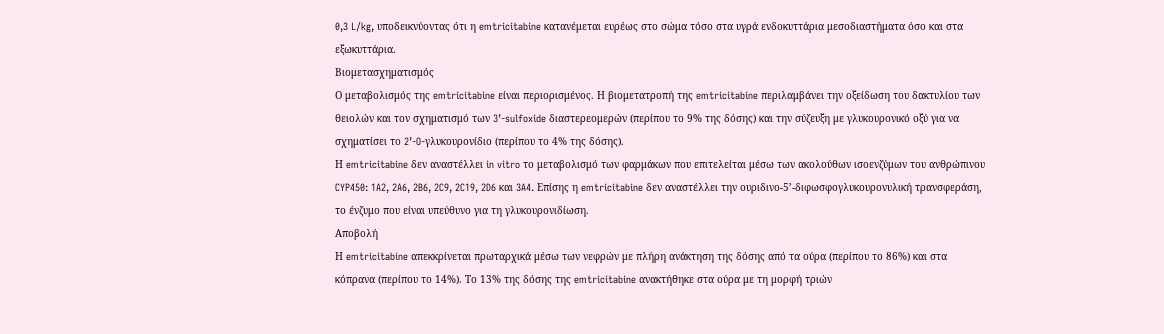0,3 L/kg, υποδεικνύοντας ότι η emtricitabine κατανέμεται ευρέως στο σώμα τόσο στα υγρά ενδοκυττάρια μεσοδιαστήματα όσο και στα εξωκυττάρια.
Βιομετασχηματισμός
Ο μεταβολισμός της emtricitabine είναι περιορισμένος. Η βιομετατροπή της emtricitabine περιλαμβάνει την οξείδωση του δακτυλίου των θειολών και τον σχηματισμό των 3’-sulfoxide διαστερεομερών (περίπου το 9% της δόσης) και την σύζευξη με γλυκουρονικό οξύ για να σχηματίσει το 2’-O-γλυκουρονίδιο (περίπου το 4% της δόσης).
Η emtricitabine δεν αναστέλλει in vitro το μεταβολισμό των φαρμάκων που επιτελείται μέσω των ακολούθων ισοενζύμων του ανθρώπινου CYP450: 1A2, 2A6, 2B6, 2C9, 2C19, 2D6 και 3A4. Επίσης η emtricitabine δεν αναστέλλει την ουριδινο-5’-διφωσφογλυκουρονυλική τρανσφεράση, το ένζυμο που είναι υπεύθυνο για τη γλυκουρονιδίωση.
Αποβολή
Η emtricitabine απεκκρίνεται πρωταρχικά μέσω των νεφρών με πλήρη ανάκτηση της δόσης από τα ούρα (περίπου το 86%) και στα κόπρανα (περίπου το 14%). Το 13% της δόσης της emtricitabine ανακτήθηκε στα ούρα με τη μορφή τριών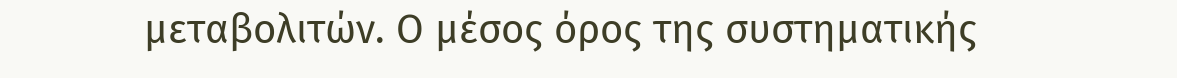μεταβολιτών. Ο μέσος όρος της συστηματικής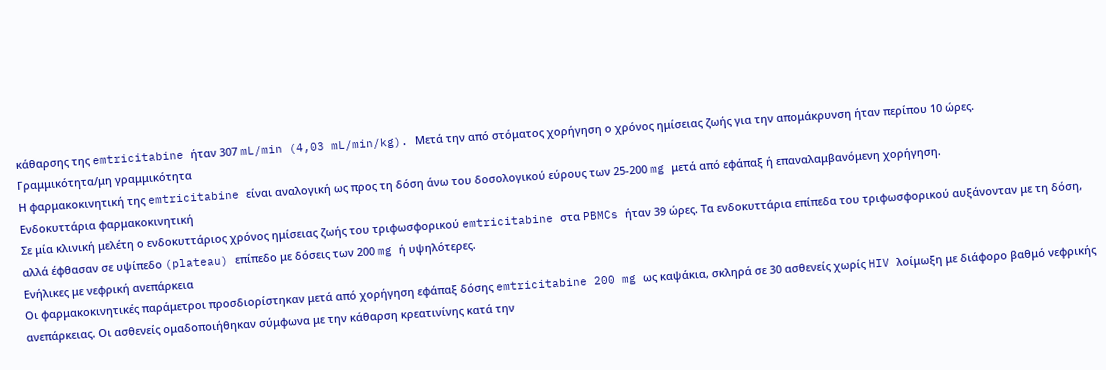κάθαρσης της emtricitabine ήταν 307 mL/min (4,03 mL/min/kg). Μετά την από στόματος χορήγηση ο χρόνος ημίσειας ζωής για την απομάκρυνση ήταν περίπου 10 ώρες.
Γραμμικότητα/μη γραμμικότητα
Η φαρμακοκινητική της emtricitabine είναι αναλογική ως προς τη δόση άνω του δοσολογικού εύρους των 25-200 mg μετά από εφάπαξ ή επαναλαμβανόμενη χορήγηση.
Ενδοκυττάρια φαρμακοκινητική
Σε μία κλινική μελέτη ο ενδοκυττάριος χρόνος ημίσειας ζωής του τριφωσφορικού emtricitabine στα PBMCs ήταν 39 ώρες. Τα ενδοκυττάρια επίπεδα του τριφωσφορικού αυξάνονταν με τη δόση, αλλά έφθασαν σε υψίπεδο (plateau) επίπεδο με δόσεις των 200 mg ή υψηλότερες.
Ενήλικες με νεφρική ανεπάρκεια
Οι φαρμακοκινητικές παράμετροι προσδιορίστηκαν μετά από χορήγηση εφάπαξ δόσης emtricitabine 200 mg ως καψάκια, σκληρά σε 30 ασθενείς χωρίς HIV λοίμωξη με διάφορο βαθμό νεφρικής ανεπάρκειας. Οι ασθενείς ομαδοποιήθηκαν σύμφωνα με την κάθαρση κρεατινίνης κατά την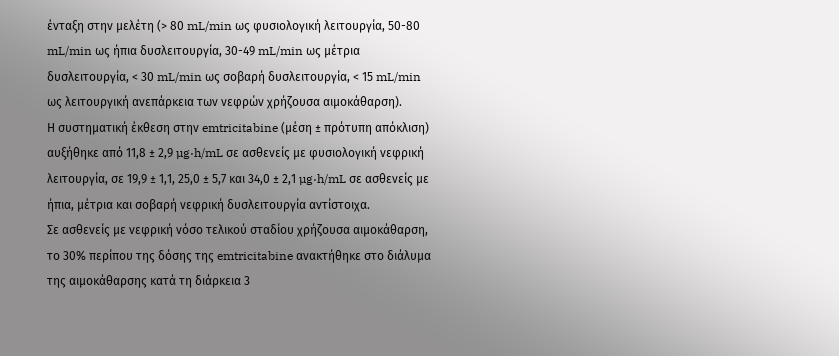ένταξη στην μελέτη (> 80 mL/min ως φυσιολογική λειτουργία, 50-80 mL/min ως ήπια δυσλειτουργία, 30-49 mL/min ως μέτρια δυσλειτουργία, < 30 mL/min ως σοβαρή δυσλειτουργία, < 15 mL/min ως λειτουργική ανεπάρκεια των νεφρών χρήζουσα αιμοκάθαρση).
Η συστηματική έκθεση στην emtricitabine (μέση ± πρότυπη απόκλιση) αυξήθηκε από 11,8 ± 2,9 µg·h/mL σε ασθενείς με φυσιολογική νεφρική λειτουργία, σε 19,9 ± 1,1, 25,0 ± 5,7 και 34,0 ± 2,1 µg·h/mL σε ασθενείς με ήπια, μέτρια και σοβαρή νεφρική δυσλειτουργία αντίστοιχα.
Σε ασθενείς με νεφρική νόσο τελικού σταδίου χρήζουσα αιμοκάθαρση, το 30% περίπου της δόσης της emtricitabine ανακτήθηκε στο διάλυμα της αιμοκάθαρσης κατά τη διάρκεια 3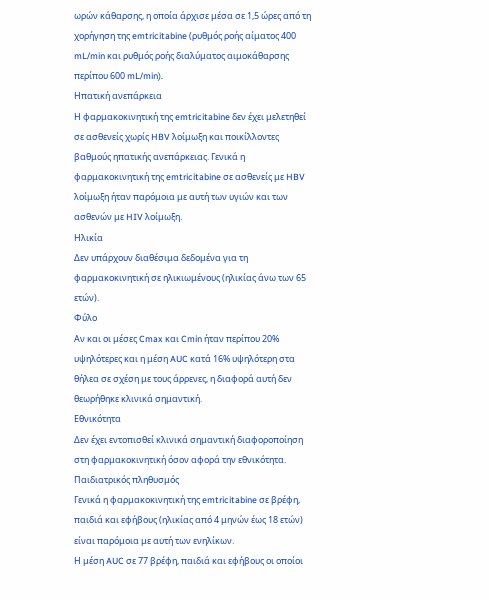ωρών κάθαρσης, η οποία άρχισε μέσα σε 1,5 ώρες από τη χορήγηση της emtricitabine (ρυθμός ροής αίματος 400 mL/min και ρυθμός ροής διαλύματος αιμοκάθαρσης περίπου 600 mL/min).
Ηπατική ανεπάρκεια
Η φαρμακοκινητική της emtricitabine δεν έχει μελετηθεί σε ασθενείς χωρίς HBV λοίμωξη και ποικίλλοντες βαθμούς ηπατικής ανεπάρκειας. Γενικά η φαρμακοκινητική της emtricitabine σε ασθενείς με HBV λοίμωξη ήταν παρόμοια με αυτή των υγιών και των ασθενών με HIV λοίμωξη.
Ηλικία
Δεν υπάρχουν διαθέσιμα δεδομένα για τη φαρμακοκινητική σε ηλικιωμένους (ηλικίας άνω των 65 ετών).
Φύλο
Αν και οι μέσες Cmax και Cmin ήταν περίπου 20% υψηλότερες και η μέση AUC κατά 16% υψηλότερη στα θήλεα σε σχέση με τους άρρενες, η διαφορά αυτή δεν θεωρήθηκε κλινικά σημαντική.
Εθνικότητα
Δεν έχει εντοπισθεί κλινικά σημαντική διαφοροποίηση στη φαρμακοκινητική όσον αφορά την εθνικότητα.
Παιδιατρικός πληθυσμός
Γενικά η φαρμακοκινητική της emtricitabine σε βρέφη, παιδιά και εφήβους (ηλικίας από 4 μηνών έως 18 ετών) είναι παρόμοια με αυτή των ενηλίκων.
Η μέση AUC σε 77 βρέφη, παιδιά και εφήβους οι οποίοι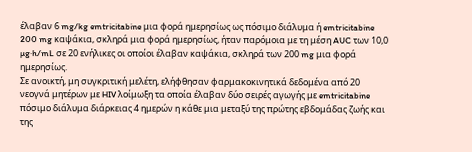έλαβαν 6 mg/kg emtricitabine μια φορά ημερησίως ως πόσιμο διάλυμα ή emtricitabine 200 mg καψάκια, σκληρά μια φορά ημερησίως, ήταν παρόμοια με τη μέση AUC των 10,0 µg·h/mL σε 20 ενήλικες οι οποίοι έλαβαν καψάκια, σκληρά των 200 mg μια φορά ημερησίως.
Σε ανοικτή, μη συγκριτική μελέτη, ελήφθησαν φαρμακοκινητικά δεδομένα από 20 νεογνά μητέρων με HIV λοίμωξη τα οποία έλαβαν δύο σειρές αγωγής με emtricitabine πόσιμο διάλυμα διάρκειας 4 ημερών η κάθε μια μεταξύ της πρώτης εβδομάδας ζωής και της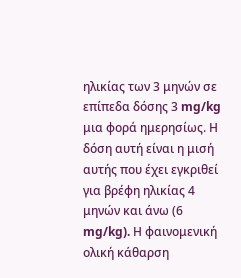ηλικίας των 3 μηνών σε επίπεδα δόσης 3 mg/kg μια φορά ημερησίως. Η δόση αυτή είναι η μισή αυτής που έχει εγκριθεί για βρέφη ηλικίας 4 μηνών και άνω (6 mg/kg). Η φαινομενική ολική κάθαρση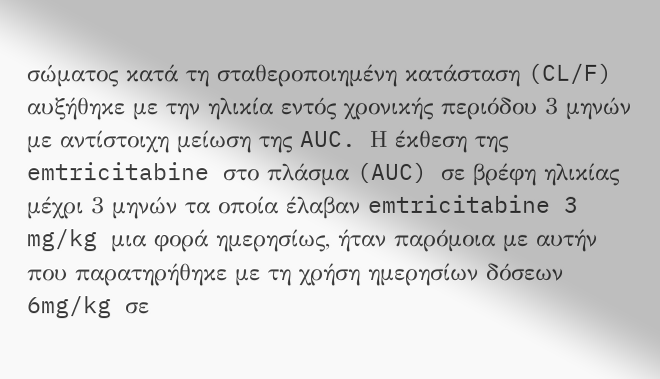σώματος κατά τη σταθεροποιημένη κατάσταση (CL/F) αυξήθηκε με την ηλικία εντός χρονικής περιόδου 3 μηνών με αντίστοιχη μείωση της AUC. Η έκθεση της emtricitabine στο πλάσμα (AUC) σε βρέφη ηλικίας μέχρι 3 μηνών τα οποία έλαβαν emtricitabine 3 mg/kg μια φορά ημερησίως, ήταν παρόμοια με αυτήν που παρατηρήθηκε με τη χρήση ημερησίων δόσεων 6mg/kg σε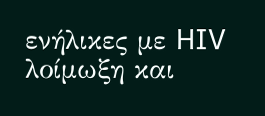ενήλικες με HIV λοίμωξη και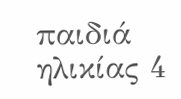παιδιά ηλικίας 4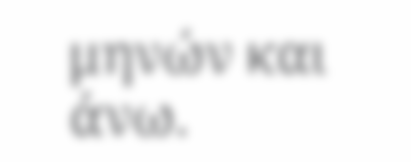μηνών και άνω.